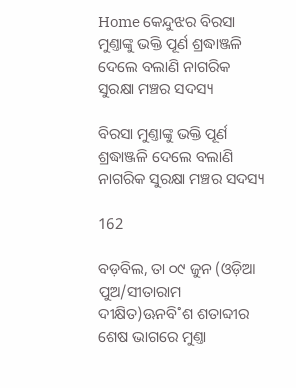Home କେନ୍ଦୁଝର ବିରସା ମୁଣ୍ତାଙ୍କୁ ଭକ୍ତି ପୂର୍ଣ ଶ୍ରଦ୍ଧାଞ୍ଜଳି ଦେଲେ ବଲାଣି ନାଗରିକ ସୁରକ୍ଷା ମଞ୍ଚର ସଦସ୍ୟ

ବିରସା ମୁଣ୍ତାଙ୍କୁ ଭକ୍ତି ପୂର୍ଣ ଶ୍ରଦ୍ଧାଞ୍ଜଳି ଦେଲେ ବଲାଣି ନାଗରିକ ସୁରକ୍ଷା ମଞ୍ଚର ସଦସ୍ୟ

162

ବଡ଼ବିଲ, ତା ୦୯ ଜୁନ (ଓଡ଼ିଆ ପୁଅ/ସୀତାରାମ ଦୀକ୍ଷିତ)ଊନବି˚ଶ ଶତାବ୍ଦୀର ଶେଷ ଭାଗରେ ମୁଣ୍ତା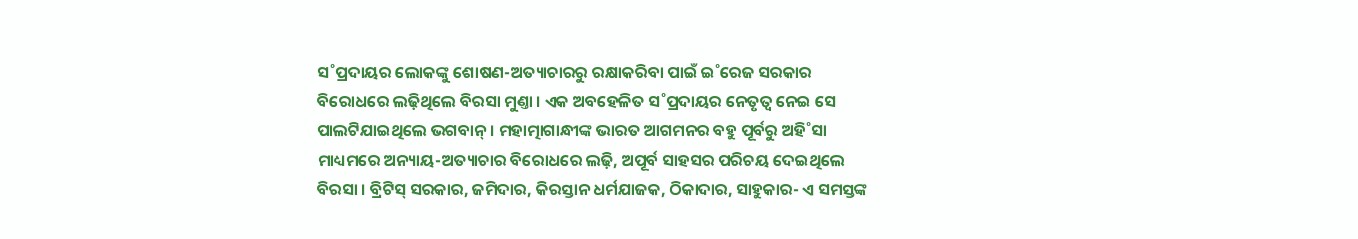ସ˚ପ୍ରଦାୟର ଲୋକଙ୍କୁ ଶୋଷଣ-ଅତ୍ୟାଚାରରୁ ରକ୍ଷାକରିବା ପାଇଁ ଇ˚ରେଜ ସରକାର ବିରୋଧରେ ଲଢ଼ିଥିଲେ ବିରସା ମୁଣ୍ତା । ଏକ ଅବହେଳିତ ସ˚ପ୍ରଦାୟର ନେତୃତ୍ବ ନେଇ ସେ ପାଲଟିଯାଇଥିଲେ ଭଗବାନ୍‌ । ମହାତ୍ମାଗାନ୍ଧୀଙ୍କ ଭାରତ ଆଗମନର ବହୁ ପୂର୍ବରୁ ଅହି˚ସା ମାଧ୍ୟମରେ ଅନ୍ୟାୟ-ଅତ୍ୟାଚାର ବିରୋଧରେ ଲଢ଼ି, ଅପୂର୍ବ ସାହସର ପରିଚୟ ଦେଇଥିଲେ ବିରସା । ବ୍ରିଟିସ୍‌ ସରକାର, ଜମିଦାର, କିରସ୍ତାନ ଧର୍ମଯାଜକ, ଠିକାଦାର, ସାହୁକାର- ଏ ସମସ୍ତଙ୍କ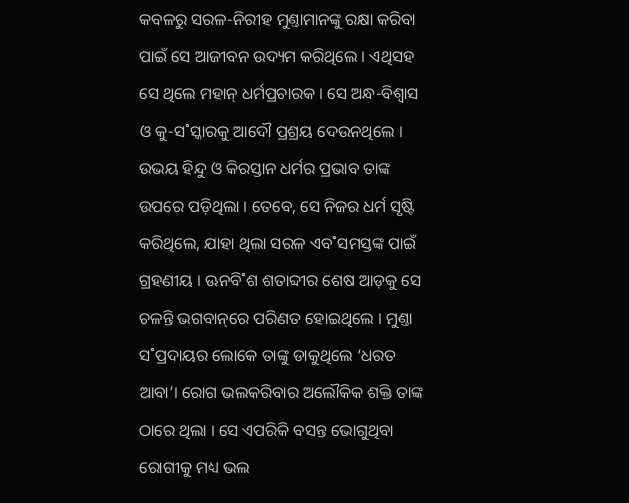କବଳରୁ ସରଳ-ନିରୀହ ମୁଣ୍ତାମାନଙ୍କୁ ରକ୍ଷା କରିବା ପାଇଁ ସେ ଆଜୀବନ ଉଦ୍ୟମ କରିଥିଲେ । ଏଥିସହ ସେ ଥିଲେ ମହାନ୍‌ ଧର୍ମପ୍ରଚାରକ । ସେ ଅନ୍ଧ-ବିଶ୍ବାସ ଓ କୁ-ସ˚ସ୍କାରକୁ ଆଦୌ ପ୍ରଶ୍ରୟ ଦେଉନଥିଲେ । ଉଭୟ ହିନ୍ଦୁ ଓ କିରସ୍ତାନ ଧର୍ମର ପ୍ରଭାବ ତାଙ୍କ ଉପରେ ପଡ଼ିଥିଲା । ତେବେ, ସେ ନିଜର ଧର୍ମ ସୃଷ୍ଟି କରିଥିଲେ, ଯାହା ଥିଲା ସରଳ ଏବ˚ସମସ୍ତଙ୍କ ପାଇଁ ଗ୍ରହଣୀୟ । ଊନବି˚ଶ ଶତାବ୍ଦୀର ଶେଷ ଆଡ଼କୁ ସେ ଚଳନ୍ତି ଭଗବାନ୍‌ରେ ପରିଣତ ହୋଇଥିଲେ । ମୁଣ୍ତା ସ˚ପ୍ରଦାୟର ଲୋକେ ତାଙ୍କୁ ଡାକୁଥିଲେ ‘ଧରତ ଆବା’। ରୋଗ ଭଲକରିବାର ଅଲୌକିକ ଶକ୍ତି ତାଙ୍କ ଠାରେ ଥିଲା । ସେ ଏପରିକି ବସନ୍ତ ଭୋଗୁଥିବା ରୋଗୀକୁ ମଧ୍ୟ ଭଲ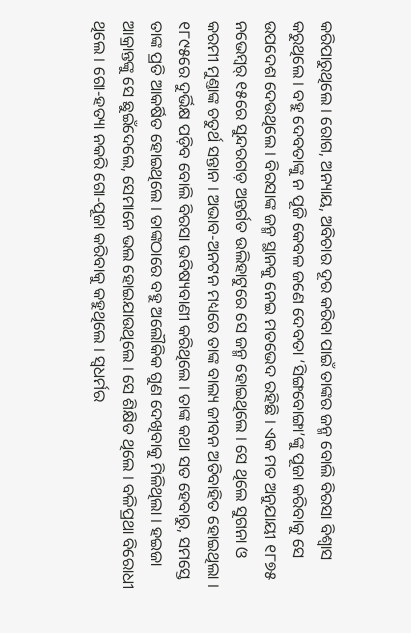କରିପାରୁଥିଲେ । ରୋଗ, ଅନ୍ୟାୟ, ଅବିଚାର ଦୂର କରିବା ପାଇଁ ତାଙ୍କର ଜନ୍ମ ବୋଲି ବିରସା ବିଶ୍ବାସ କରୁଥିଲେ । ବହୁ ଦେବତାଙ୍କୁ ନ ପୂଜି କେବଳ ଜଣେ ଦେବତା ‘ସିଙ୍ଗବୋଙ୍ଗା’ଙ୍କୁ ପୂଜା କରିବାକୁ ସେ ଉପଦେଶ ଦେଉଥିଲେ । ବିରସାଙ୍କ ଜନ୍ମ ସ୍ଥାନକୁ ନେଇ ମତଭେଦ ରହିଛି । ଏକ ମତ ଅନୁଯାୟୀ ୧୮୭୫ ନଭେମ୍ବର‌୍‌ ୧୫ରେ ସୁନ୍ଦରଗଡ଼ ଅନ୍ତର୍ଗତ ଉଲିହାଟୁରେ ସେ ଜନ୍ମ ହୋଇଥିଲେ । ସେ ଥିଲେ ସୁଗନା ଓ କରମୀ ମୁଣ୍ତାଙ୍କ ଚତୁର୍ଥ ସନ୍ତାନ । ଅଭାବ-ଅନଟନ ମଧ୍ୟରେ ତାଙ୍କ ବାଲ୍ୟ ଜୀବନ ଅତିବାହିତ ହୋଇଥିଲା । ୧୮୯୫ରେ ଦୁର୍ଭିକ୍ଷ ପଡ଼ିବ ବୋଲି ବିରସା ଭବିଷ୍ୟବାଣୀ କରିଥିଲେ । ତାଙ୍କ କଥା ସତ ହେବାରୁ, ସମସ୍ତେ ତାଙ୍କ ପ୍ରତି ଆକର୍ଷିତ ହୋଇଥିଲେ । ତାଙ୍କଠାରେ ବହୁ ଅଲୌକିକ ଗୁଣ ଦେଖିବାକୁ ମିଳିଥିଲା । ହଇଜା ଆକ୍ରାନ୍ତଙ୍କୁ ସେ ଛୁଇଁଦେଲେ, ସେମାନେ ଭଲ ହୋଇଯାଉଥିଲେ । ସେ ଶିକ୍ଷିତ ଥିଲେ । ବଳିପ୍ରଥା ବିରୋଧୀ ଥିଲେ । ଗୋ-ହତ୍ୟା ନକରି ଗୋ-ପୂଜା କରିବାକୁ କହୁଥିଲେ । ସ୍ବଧର୍ମର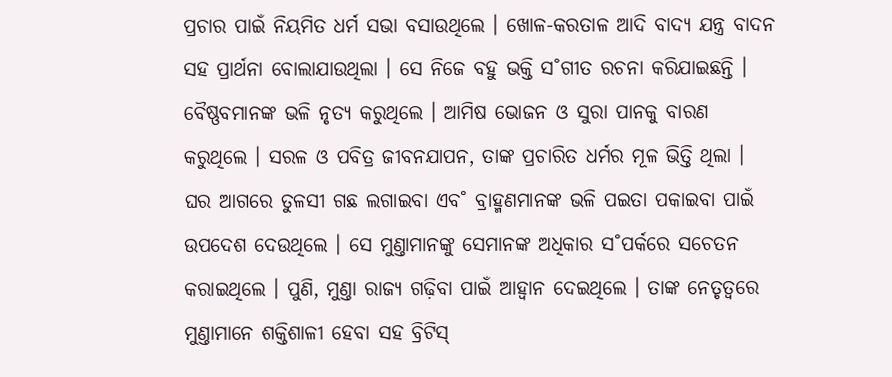ପ୍ରଚାର ପାଇଁ ନିୟମିତ ଧର୍ମ ସଭା ବସାଉଥିଲେ । ଖୋଳ-କରତାଳ ଆଦି ବାଦ୍ୟ ଯନ୍ତ୍ର ବାଦନ ସହ ପ୍ରାର୍ଥନା ବୋଲାଯାଉଥିଲା । ସେ ନିଜେ ବହୁ ଭକ୍ତି ସ˚ଗୀତ ରଚନା କରିଯାଇଛନ୍ତି । ବୈଷ୍ଣବମାନଙ୍କ ଭଳି ନୃତ୍ୟ କରୁଥିଲେ । ଆମିଷ ଭୋଜନ ଓ ସୁରା ପାନକୁ ବାରଣ କରୁଥିଲେ । ସରଳ ଓ ପବିତ୍ର ଜୀବନଯାପନ, ତାଙ୍କ ପ୍ରଚାରିତ ଧର୍ମର ମୂଳ ଭିତ୍ତି ଥିଲା । ଘର ଆଗରେ ତୁଳସୀ ଗଛ ଲଗାଇବା ଏବ˚ ବ୍ରାହ୍ମଣମାନଙ୍କ ଭଳି ପଇତା ପକାଇବା ପାଇଁ ଉପଦେଶ ଦେଉଥିଲେ । ସେ ମୁଣ୍ତାମାନଙ୍କୁ ସେମାନଙ୍କ ଅଧିକାର ସ˚ପର୍କରେ ସଚେତନ କରାଇଥିଲେ । ପୁଣି, ମୁଣ୍ତା ରାଜ୍ୟ ଗଢ଼ିବା ପାଇଁ ଆହ୍ବାନ ଦେଇଥିଲେ । ତାଙ୍କ ନେତୃତ୍ବରେ ମୁଣ୍ତାମାନେ ଶକ୍ତିଶାଳୀ ହେବା ସହ ବ୍ରିଟିସ୍‌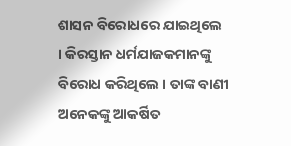ଶାସନ ବିରୋଧରେ ଯାଇଥିଲେ । କିରସ୍ତାନ ଧର୍ମଯାଜକମାନଙ୍କୁ ବିରୋଧ କରିଥିଲେ । ତାଙ୍କ ବାଣୀ ଅନେକଙ୍କୁ ଆକର୍ଷିତ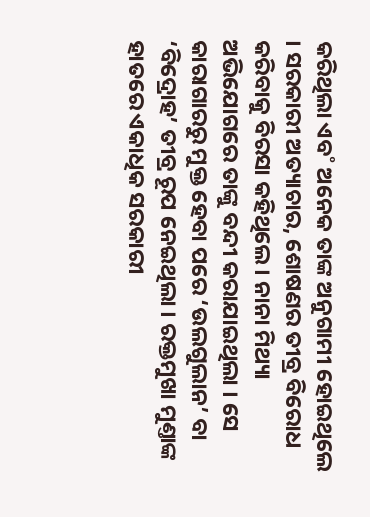କରିଥିଲା ଏବ˚ ଅନେକ ତାଙ୍କ ଅନୁଗାମୀ ହୋଇଥିଲେ । ସରକାରୀ ଅତ୍ୟାଚାର, ଶୋଷଣର ତୀବ୍ର ବିରୋଧ କରିବାକୁ ବିରସା କହିଥିଲେ । ନାନା ମିଥ୍ୟା ଅଭିଯୋଗରେ ତାଙ୍କୁ ବନ୍ଦୀ କରାଯାଇଥିଲା । ସେ କାରାଗାରରୁ ମୁକ୍ତ ହେବା ପରେ ‘ଉଲଗୁଲାନ’ ବା ‘ବିଦ୍ରୋହ’ ତୀବ୍ର ରୂପ ନେଇଥିଲା । ରକ୍ତମୁଖା ମୁଣ୍ତାଙ୍କ ହାତରେ ଏକାଧିକ ସରକାରୀ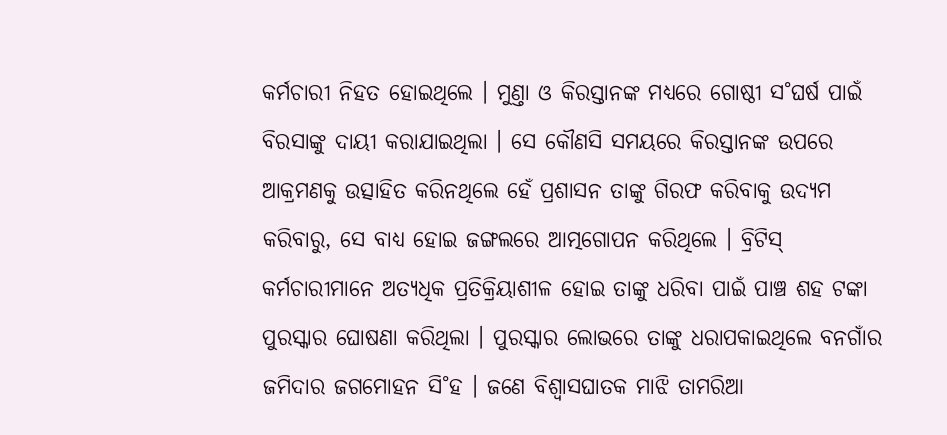କର୍ମଚାରୀ ନିହତ ହୋଇଥିଲେ । ମୁଣ୍ତା ଓ କିରସ୍ତାନଙ୍କ ମଧ୍ୟରେ ଗୋଷ୍ଠୀ ସ˚ଘର୍ଷ ପାଇଁ ବିରସାଙ୍କୁ ଦାୟୀ କରାଯାଇଥିଲା । ସେ କୌଣସି ସମୟରେ କିରସ୍ତାନଙ୍କ ଉପରେ ଆକ୍ରମଣକୁ ଉତ୍ସାହିତ କରିନଥିଲେ ହେଁ ପ୍ରଶାସନ ତାଙ୍କୁ ଗିରଫ କରିବାକୁ ଉଦ୍ୟମ କରିବାରୁ, ସେ ବାଧ୍ୟ ହୋଇ ଜଙ୍ଗଲରେ ଆତ୍ମଗୋପନ କରିଥିଲେ । ବ୍ରିଟିସ୍‌ କର୍ମଚାରୀମାନେ ଅତ୍ୟଧିକ ପ୍ରତିକ୍ରିୟାଶୀଳ ହୋଇ ତାଙ୍କୁ ଧରିବା ପାଇଁ ପାଞ୍ଚ ଶହ ଟଙ୍କା ପୁରସ୍କାର ଘୋଷଣା କରିଥିଲା । ପୁରସ୍କାର ଲୋଭରେ ତାଙ୍କୁ ଧରାପକାଇଥିଲେ ବନଗାଁର ଜମିଦାର ଜଗମୋହନ ସି˚ହ । ଜଣେ ବିଶ୍ବାସଘାତକ ମାଝି ତାମରିଆ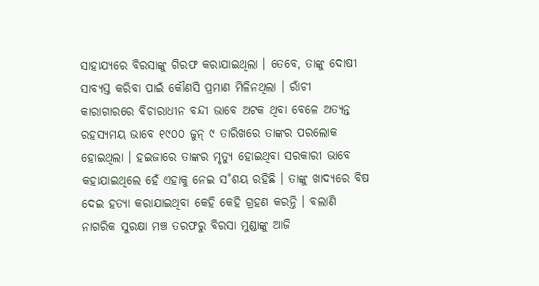ସାହାଯ୍ୟରେ ବିରସାଙ୍କୁ ଗିରଫ କରାଯାଇଥିଲା । ତେବେ, ତାଙ୍କୁ ଦୋଷୀ ସାବ୍ୟସ୍ତ କରିବା ପାଇଁ କୌଣସି ପ୍ରମାଣ ମିଳିନଥିଲା । ରାଁଚୀ କାରାଗାରରେ ବିଚାରାଧୀନ ବନ୍ଦୀ ଭାବେ ଅଟକ ଥିବା ବେଳେ ଅତ୍ୟନ୍ତ ରହସ୍ୟମୟ ଭାବେ ୧୯୦୦ ଜୁନ୍‌ ୯ ତାରିଖରେ ତାଙ୍କର ପରଲୋକ ହୋଇଥିଲା । ହଇଜାରେ ତାଙ୍କର ମୃତ୍ୟୁ ହୋଇଥିବା ସରକାରୀ ଭାବେ କହାଯାଇଥିଲେ ହେଁ ଏହାକୁ ନେଇ ସ˚ଶୟ ରହିଛି । ତାଙ୍କୁ ଖାଦ୍ୟରେ ବିଷ ଦେଇ ହତ୍ୟା କରାଯାଇଥିବା କେହି କେହି ଗ୍ରହଣ କରନ୍ତି । ବଲାଣି ନାଗରିକ ସୁରକ୍ଷା ମଞ୍ଚ ତରଫରୁ ବିରସା ମୁଣ୍ଡାଙ୍କୁ ଆଜି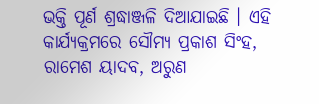ଭକ୍ତି ପୂର୍ଣ ଶ୍ରଦ୍ଧାଞ୍ଜଳି ଦିଆଯାଇଛି । ଏହି କାର୍ଯ୍ୟକ୍ରମରେ ସୌମ୍ୟ ପ୍ରକାଶ ସିଂହ, ରାମେଶ ୟାଦବ, ଅରୁଣ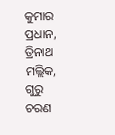କୁମାର ପ୍ରଧାନ, ତ୍ରିନାଥ ମଲ୍ଲିକ, ଗୁରୁ ଚରଣ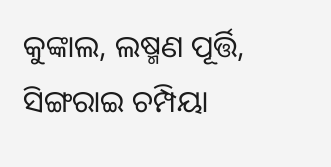କୁଙ୍କାଲ, ଲଷ୍ମଣ ପୂର୍ତ୍ତି, ସିଙ୍ଗରାଇ ଚମ୍ପିୟା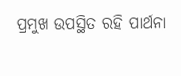ପ୍ରମୁଖ ଉପସ୍ଥିତ ରହି ପାର୍ଥନା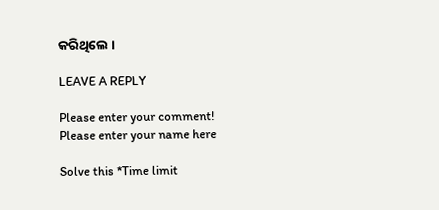କରିଥିଲେ ।

LEAVE A REPLY

Please enter your comment!
Please enter your name here

Solve this *Time limit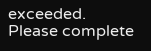exceeded. Please complete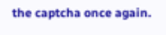the captcha once again.